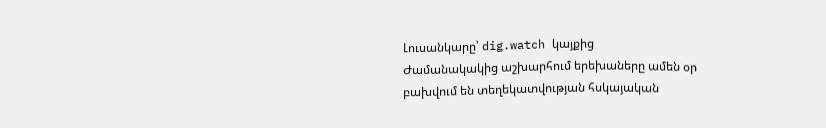Լուսանկարը՝ dig.watch կայքից
Ժամանակակից աշխարհում երեխաները ամեն օր բախվում են տեղեկատվության հսկայական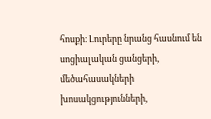հոսքի։ Լուրերը նրանց հասնում են սոցիալական ցանցերի, մեծահասակների խոսակցությունների,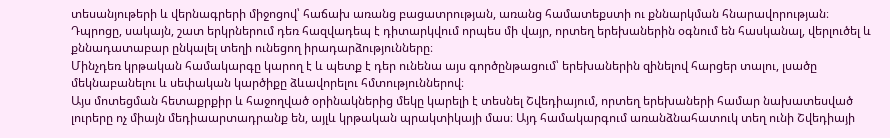տեսանյութերի և վերնագրերի միջոցով՝ հաճախ առանց բացատրության, առանց համատեքստի ու քննարկման հնարավորության։ Դպրոցը, սակայն, շատ երկրներում դեռ հազվադեպ է դիտարկվում որպես մի վայր, որտեղ երեխաներին օգնում են հասկանալ, վերլուծել և քննադատաբար ընկալել տեղի ունեցող իրադարձությունները։
Մինչդեռ կրթական համակարգը կարող է և պետք է դեր ունենա այս գործընթացում՝ երեխաներին զինելով հարցեր տալու, լսածը մեկնաբանելու և սեփական կարծիքը ձևավորելու հմտություններով։
Այս մոտեցման հետաքրքիր և հաջողված օրինակներից մեկը կարելի է տեսնել Շվեդիայում, որտեղ երեխաների համար նախատեսված լուրերը ոչ միայն մեդիաարտադրանք են, այլև կրթական պրակտիկայի մաս։ Այդ համակարգում առանձնահատուկ տեղ ունի Շվեդիայի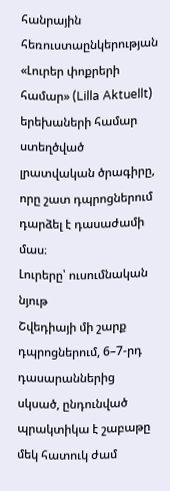հանրային հեռուստաընկերության «Լուրեր փոքրերի համար» (Lilla Aktuellt) երեխաների համար ստեղծված լրատվական ծրագիրը, որը շատ դպրոցներում դարձել է դասաժամի մաս։
Լուրերը՝ ուսումնական նյութ
Շվեդիայի մի շարք դպրոցներում, 6–7-րդ դասարաններից սկսած, ընդունված պրակտիկա է շաբաթը մեկ հատուկ ժամ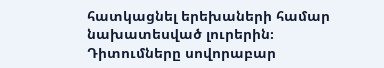հատկացնել երեխաների համար նախատեսված լուրերին։ Դիտումները սովորաբար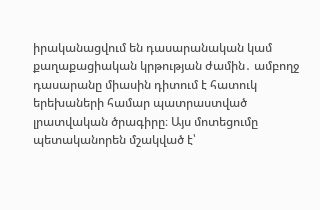իրականացվում են դասարանական կամ քաղաքացիական կրթության ժամին․ ամբողջ դասարանը միասին դիտում է հատուկ երեխաների համար պատրաստված լրատվական ծրագիրը։ Այս մոտեցումը պետականորեն մշակված է՝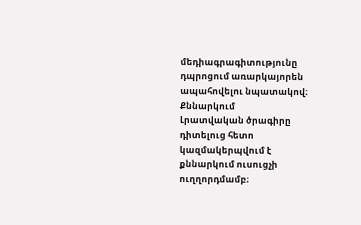մեդիագրագիտությունը դպրոցում առարկայորեն ապահովելու նպատակով։
Քննարկում
Լրատվական ծրագիրը դիտելուց հետո կազմակերպվում է քննարկում ուսուցչի ուղղորդմամբ։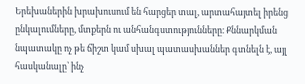Երեխաներին խրախուսում են հարցեր տալ, արտահայտել իրենց ընկալումները, մտքերն ու անհանգստությունները։ Քննարկման նպատակը ոչ թե ճիշտ կամ սխալ պատասխաններ գտնելն է, այլ հասկանալը՝ ինչ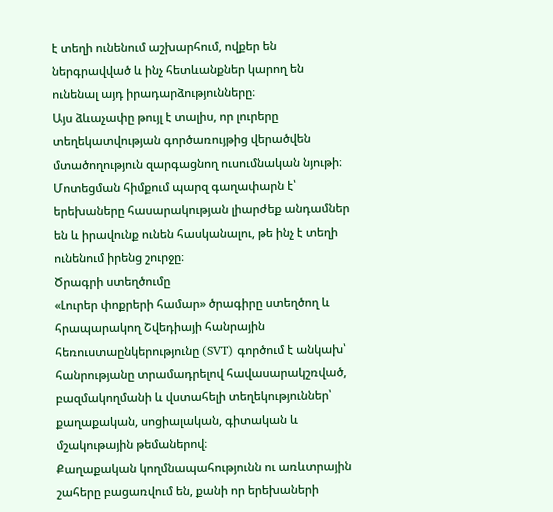է տեղի ունենում աշխարհում, ովքեր են ներգրավված և ինչ հետևանքներ կարող են ունենալ այդ իրադարձությունները։
Այս ձևաչափը թույլ է տալիս, որ լուրերը տեղեկատվության գործառույթից վերածվեն մտածողություն զարգացնող ուսումնական նյութի։
Մոտեցման հիմքում պարզ գաղափարն է՝ երեխաները հասարակության լիարժեք անդամներ են և իրավունք ունեն հասկանալու, թե ինչ է տեղի ունենում իրենց շուրջը։
Ծրագրի ստեղծումը
«Լուրեր փոքրերի համար» ծրագիրը ստեղծող և հրապարակող Շվեդիայի հանրային հեռուստաընկերությունը (SVT) գործում է անկախ՝ հանրությանը տրամադրելով հավասարակշռված, բազմակողմանի և վստահելի տեղեկություններ՝ քաղաքական, սոցիալական, գիտական և մշակութային թեմաներով։
Քաղաքական կողմնապահությունն ու առևտրային շահերը բացառվում են, քանի որ երեխաների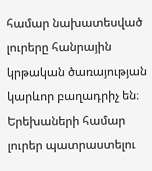համար նախատեսված լուրերը հանրային կրթական ծառայության կարևոր բաղադրիչ են։
Երեխաների համար լուրեր պատրաստելու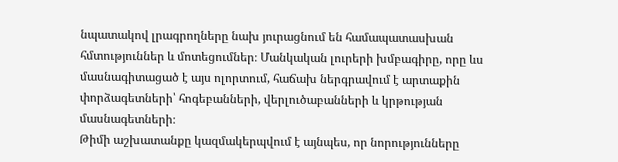նպատակով լրագրողները նախ յուրացնում են համապատասխան հմտություններ և մոտեցումներ։ Մանկական լուրերի խմբագիրը, որը ևս մասնագիտացած է այս ոլորտում, հաճախ ներգրավում է արտաքին փորձագետների՝ հոգեբանների, վերլուծաբանների և կրթության մասնագետների։
Թիմի աշխատանքը կազմակերպվում է այնպես, որ նորությունները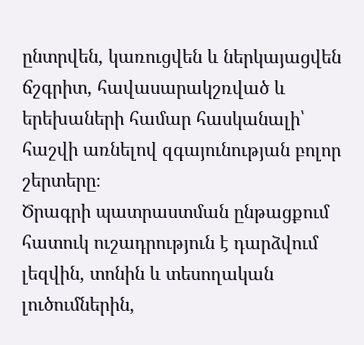ընտրվեն, կառուցվեն և ներկայացվեն ճշգրիտ, հավասարակշռված և երեխաների համար հասկանալի՝ հաշվի առնելով զգայունության բոլոր շերտերը։
Ծրագրի պատրաստման ընթացքում հատուկ ուշադրություն է դարձվում լեզվին, տոնին և տեսողական լուծումներին,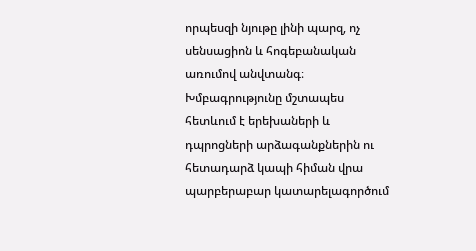որպեսզի նյութը լինի պարզ, ոչ սենսացիոն և հոգեբանական առումով անվտանգ։ Խմբագրությունը մշտապես հետևում է երեխաների և դպրոցների արձագանքներին ու հետադարձ կապի հիման վրա պարբերաբար կատարելագործում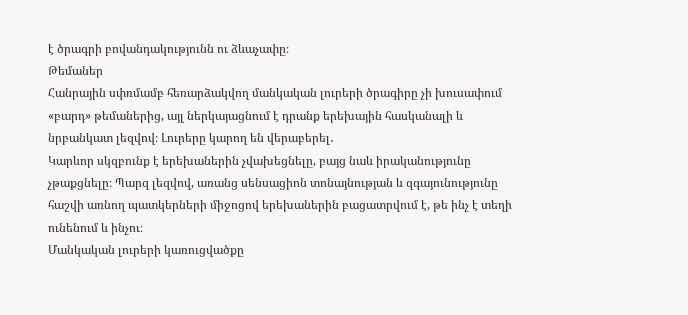է ծրագրի բովանդակությունն ու ձևաչափը։
Թեմաներ
Հանրային սփռմամբ հեռարձակվող մանկական լուրերի ծրագիրը չի խուսափում «բարդ» թեմաներից, այլ ներկայացնում է դրանք երեխային հասկանալի և նրբանկատ լեզվով։ Լուրերը կարող են վերաբերել․
Կարևոր սկզբունք է երեխաներին չվախեցնելը, բայց նաև իրականությունը չթաքցնելը։ Պարզ լեզվով, առանց սենսացիոն տոնայնության և զգայունությունը հաշվի առնող պատկերների միջոցով երեխաներին բացատրվում է, թե ինչ է տեղի ունենում և ինչու։
Մանկական լուրերի կառուցվածքը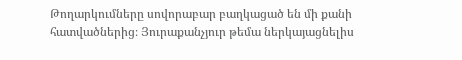Թողարկումները սովորաբար բաղկացած են մի քանի հատվածներից։ Յուրաքանչյուր թեմա ներկայացնելիս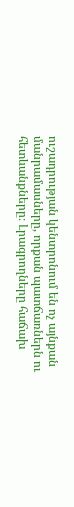ուշադրության կենտրոնում են ոչ այնքան մանրամասները, որքան պատճառներն ու հետևանքները։ Լրագրողները հաճախ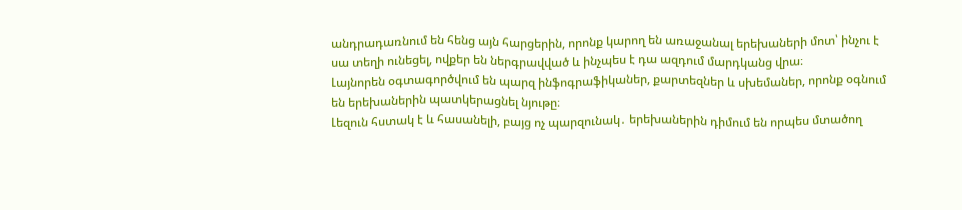անդրադառնում են հենց այն հարցերին, որոնք կարող են առաջանալ երեխաների մոտ՝ ինչու է սա տեղի ունեցել, ովքեր են ներգրավված և ինչպես է դա ազդում մարդկանց վրա։
Լայնորեն օգտագործվում են պարզ ինֆոգրաֆիկաներ, քարտեզներ և սխեմաներ, որոնք օգնում են երեխաներին պատկերացնել նյութը։
Լեզուն հստակ է և հասանելի, բայց ոչ պարզունակ․ երեխաներին դիմում են որպես մտածող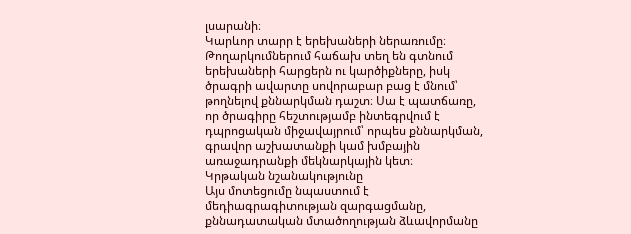լսարանի։
Կարևոր տարր է երեխաների ներառումը։ Թողարկումներում հաճախ տեղ են գտնում երեխաների հարցերն ու կարծիքները, իսկ ծրագրի ավարտը սովորաբար բաց է մնում՝ թողնելով քննարկման դաշտ։ Սա է պատճառը, որ ծրագիրը հեշտությամբ ինտեգրվում է դպրոցական միջավայրում՝ որպես քննարկման, գրավոր աշխատանքի կամ խմբային առաջադրանքի մեկնարկային կետ։
Կրթական նշանակությունը
Այս մոտեցումը նպաստում է մեդիագրագիտության զարգացմանը, քննադատական մտածողության ձևավորմանը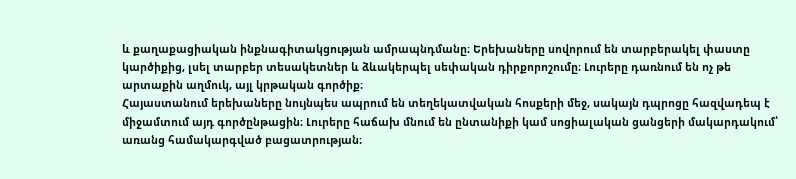և քաղաքացիական ինքնագիտակցության ամրապնդմանը։ Երեխաները սովորում են տարբերակել փաստը կարծիքից, լսել տարբեր տեսակետներ և ձևակերպել սեփական դիրքորոշումը։ Լուրերը դառնում են ոչ թե արտաքին աղմուկ, այլ կրթական գործիք։
Հայաստանում երեխաները նույնպես ապրում են տեղեկատվական հոսքերի մեջ, սակայն դպրոցը հազվադեպ է միջամտում այդ գործընթացին։ Լուրերը հաճախ մնում են ընտանիքի կամ սոցիալական ցանցերի մակարդակում՝ առանց համակարգված բացատրության։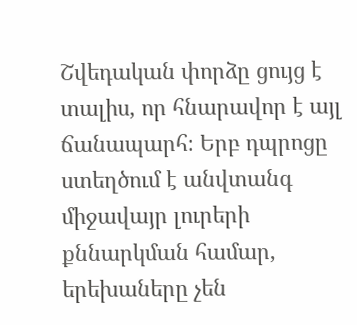Շվեդական փորձը ցույց է տալիս, որ հնարավոր է այլ ճանապարհ։ Երբ դպրոցը ստեղծում է անվտանգ միջավայր լուրերի քննարկման համար, երեխաները չեն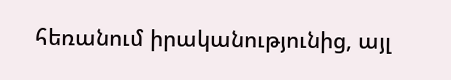հեռանում իրականությունից, այլ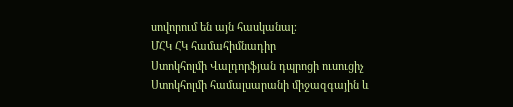սովորում են այն հասկանալ։
ՄՀԿ ՀԿ համահիմնադիր
Ստոկհոլմի Վալդորֆյան դպրոցի ուսուցիչ
Ստոկհոլմի համալսարանի միջազգային և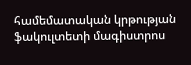համեմատական կրթության ֆակուլտետի մագիստրոս